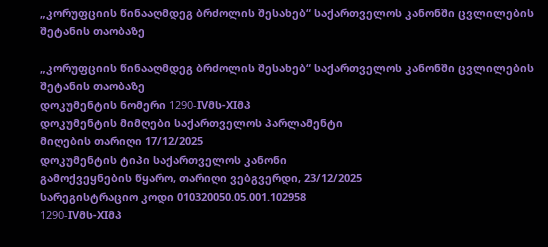„კორუფციის წინააღმდეგ ბრძოლის შესახებ“ საქართველოს კანონში ცვლილების შეტანის თაობაზე

„კორუფციის წინააღმდეგ ბრძოლის შესახებ“ საქართველოს კანონში ცვლილების შეტანის თაობაზე
დოკუმენტის ნომერი 1290-IVმს-XIმპ
დოკუმენტის მიმღები საქართველოს პარლამენტი
მიღების თარიღი 17/12/2025
დოკუმენტის ტიპი საქართველოს კანონი
გამოქვეყნების წყარო, თარიღი ვებგვერდი, 23/12/2025
სარეგისტრაციო კოდი 010320050.05.001.102958
1290-IVმს-XIმპ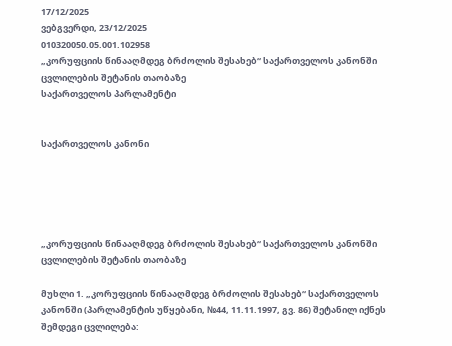17/12/2025
ვებგვერდი, 23/12/2025
010320050.05.001.102958
„კორუფციის წინააღმდეგ ბრძოლის შესახებ“ საქართველოს კანონში ცვლილების შეტანის თაობაზე
საქართველოს პარლამენტი


საქართველოს კანონი





„კორუფციის წინააღმდეგ ბრძოლის შესახებ“ საქართველოს კანონში ცვლილების შეტანის თაობაზე

მუხლი 1. „კორუფციის წინააღმდეგ ბრძოლის შესახებ“ საქართველოს კანონში (პარლამენტის უწყებანი, №44, 11.11.1997, გვ. 86) შეტანილ იქნეს შემდეგი ცვლილება: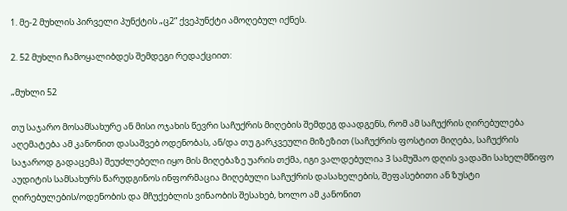1. მე-2 მუხლის პირველი პუნქტის „ც2“ ქვეპუნქტი ამოღებულ იქნეს.

2. 52 მუხლი ჩამოყალიბდეს შემდეგი რედაქციით:

„მუხლი 52

თუ საჯარო მოსამსახურე ან მისი ოჯახის წევრი საჩუქრის მიღების შემდეგ დაადგენს, რომ ამ საჩუქრის ღირებულება აღემატება ამ კანონით დასაშვებ ოდენობას, ან/და თუ გარკვეული მიზეზით (საჩუქრის ფოსტით მიღება, საჩუქრის საჯაროდ გადაცემა) შეუძლებელი იყო მის მიღებაზე უარის თქმა, იგი ვალდებულია 3 სამუშაო დღის ვადაში სახელმწიფო აუდიტის სამსახურს წარუდგინოს ინფორმაცია მიღებული საჩუქრის დასახელების, შეფასებითი ან ზუსტი ღირებულების/ოდენობის და მჩუქებლის ვინაობის შესახებ, ხოლო ამ კანონით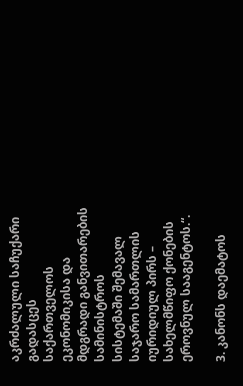აკრძალული საჩუქარი გადასცეს საქართველოს ეკონომიკისა და მდგრადი განვითარების სამინისტროს სისტემაში შემავალ საჯარო სამართლის იურიდიულ პირს – სახელმწიფო ქონების ეროვნულ სააგენტოს.“.

3. კანონს დაემატოს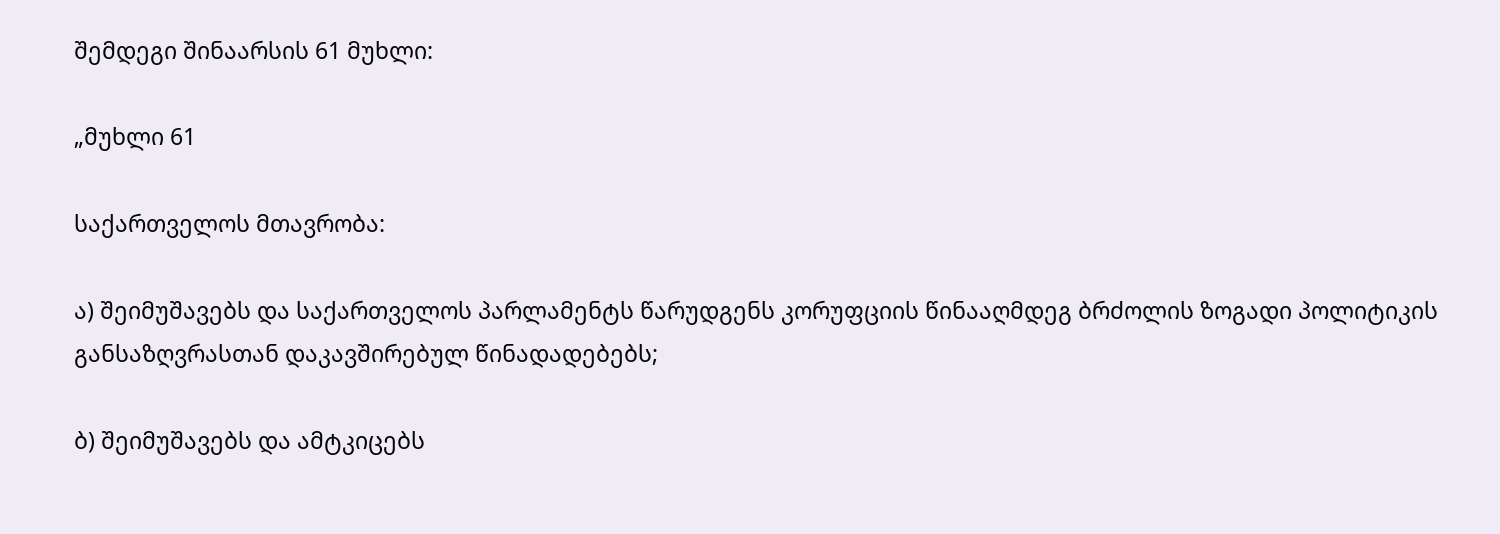შემდეგი შინაარსის 61 მუხლი:

„მუხლი 61

საქართველოს მთავრობა:

ა) შეიმუშავებს და საქართველოს პარლამენტს წარუდგენს კორუფციის წინააღმდეგ ბრძოლის ზოგადი პოლიტიკის განსაზღვრასთან დაკავშირებულ წინადადებებს;

ბ) შეიმუშავებს და ამტკიცებს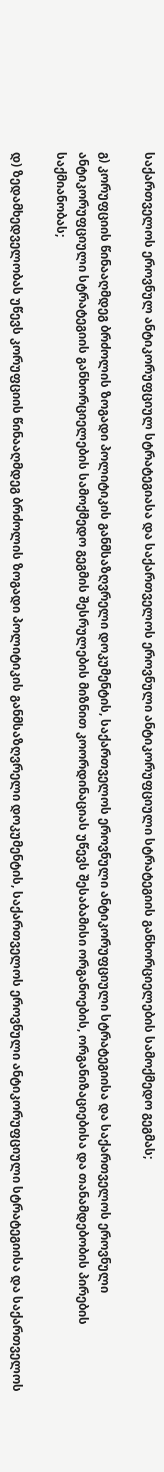საქართველოს ეროვნულ ანტიკორუფციულ სტრატეგიასა და საქართველოს ეროვნული ანტიკორუფციული სტრატეგიის განხორციელების სამოქმედო გეგმას;

გ) კორუფციის წინააღმდეგ ბრძოლის ზოგადი პოლიტიკის განმსაზღვრელი დოკუმენტის, საქართველოს ეროვნული ანტიკორუფციული სტრატეგიისა და საქართველოს ეროვნული ანტიკორუფციული სტრატეგიის განხორციელების სამოქმედო გეგმის შესრულების მიზნით კოორდინაციას უწევს შესაბამისი ორგანოების, ორგანიზაციებისა და თანამდებობის პირების საქმიანობას;

დ) ზედამხედველობას უწევს კორუფციის წინააღმდეგ ბრძოლის ზოგადი პოლიტიკის განმსაზღვრელი დოკუმენტის, საქართველოს ეროვნული ანტიკორუფციული სტრატეგიისა და საქართველოს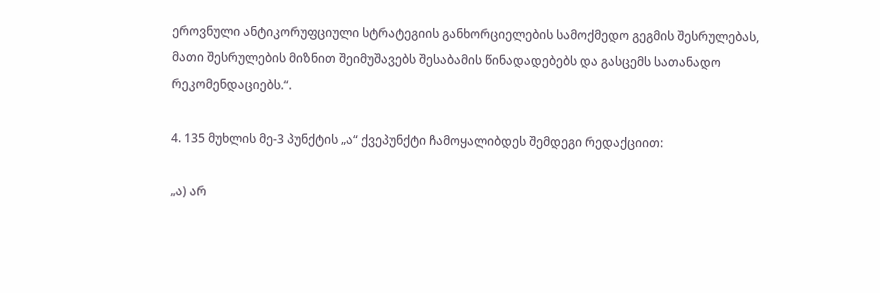ეროვნული ანტიკორუფციული სტრატეგიის განხორციელების სამოქმედო გეგმის შესრულებას, მათი შესრულების მიზნით შეიმუშავებს შესაბამის წინადადებებს და გასცემს სათანადო რეკომენდაციებს.“.

4. 135 მუხლის მე-3 პუნქტის „ა“ ქვეპუნქტი ჩამოყალიბდეს შემდეგი რედაქციით:

„ა) არ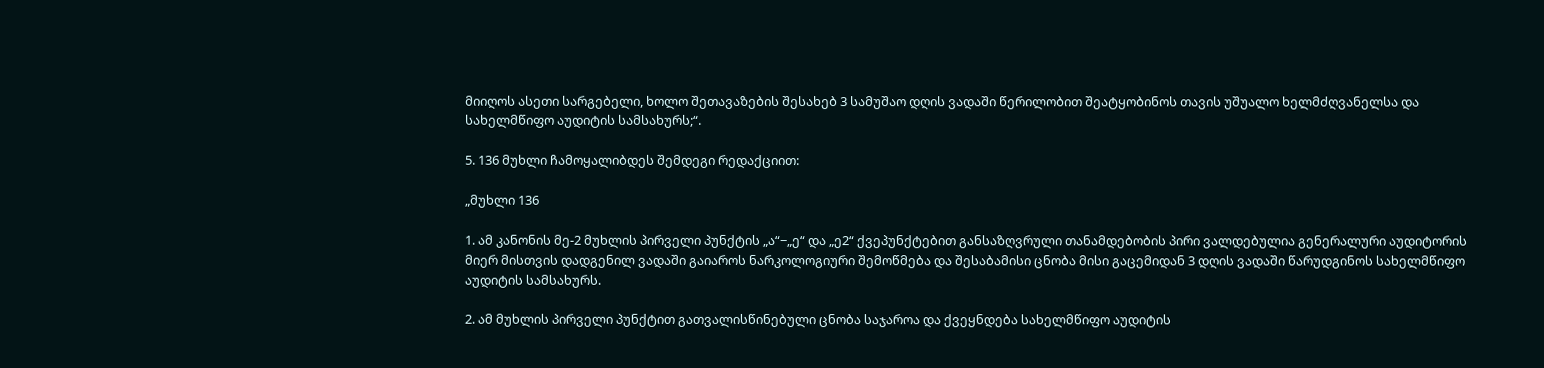მიიღოს ასეთი სარგებელი, ხოლო შეთავაზების შესახებ 3 სამუშაო დღის ვადაში წერილობით შეატყობინოს თავის უშუალო ხელმძღვანელსა და სახელმწიფო აუდიტის სამსახურს;“.

5. 136 მუხლი ჩამოყალიბდეს შემდეგი რედაქციით:

„მუხლი 136

1. ამ კანონის მე-2 მუხლის პირველი პუნქტის „ა“−„ე“ და „ე2“ ქვეპუნქტებით განსაზღვრული თანამდებობის პირი ვალდებულია გენერალური აუდიტორის მიერ მისთვის დადგენილ ვადაში გაიაროს ნარკოლოგიური შემოწმება და შესაბამისი ცნობა მისი გაცემიდან 3 დღის ვადაში წარუდგინოს სახელმწიფო აუდიტის სამსახურს.

2. ამ მუხლის პირველი პუნქტით გათვალისწინებული ცნობა საჯაროა და ქვეყნდება სახელმწიფო აუდიტის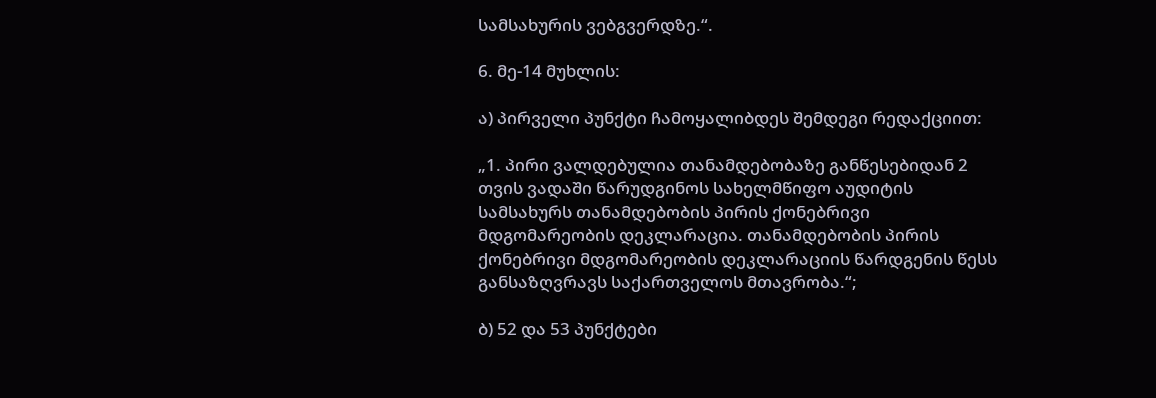სამსახურის ვებგვერდზე.“.

6. მე-14 მუხლის:

ა) პირველი პუნქტი ჩამოყალიბდეს შემდეგი რედაქციით:

„1. პირი ვალდებულია თანამდებობაზე განწესებიდან 2 თვის ვადაში წარუდგინოს სახელმწიფო აუდიტის სამსახურს თანამდებობის პირის ქონებრივი მდგომარეობის დეკლარაცია. თანამდებობის პირის ქონებრივი მდგომარეობის დეკლარაციის წარდგენის წესს განსაზღვრავს საქართველოს მთავრობა.“;

ბ) 52 და 53 პუნქტები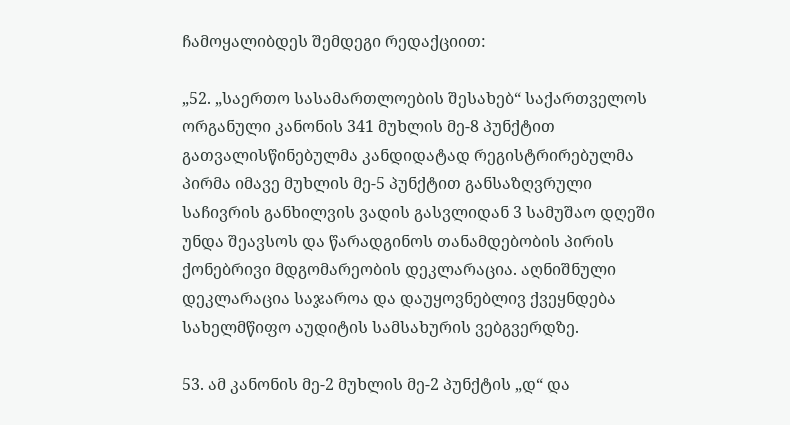ჩამოყალიბდეს შემდეგი რედაქციით:

„52. „საერთო სასამართლოების შესახებ“ საქართველოს ორგანული კანონის 341 მუხლის მე-8 პუნქტით გათვალისწინებულმა კანდიდატად რეგისტრირებულმა პირმა იმავე მუხლის მე-5 პუნქტით განსაზღვრული საჩივრის განხილვის ვადის გასვლიდან 3 სამუშაო დღეში უნდა შეავსოს და წარადგინოს თანამდებობის პირის ქონებრივი მდგომარეობის დეკლარაცია. აღნიშნული დეკლარაცია საჯაროა და დაუყოვნებლივ ქვეყნდება სახელმწიფო აუდიტის სამსახურის ვებგვერდზე.

53. ამ კანონის მე-2 მუხლის მე-2 პუნქტის „დ“ და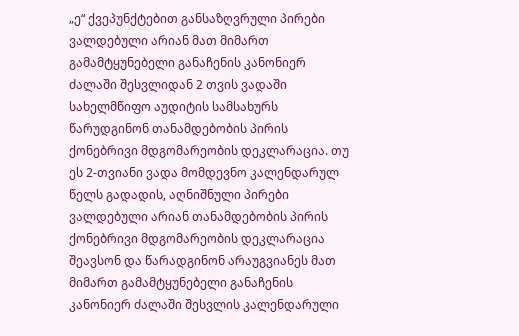„ე“ ქვეპუნქტებით განსაზღვრული პირები ვალდებული არიან მათ მიმართ გამამტყუნებელი განაჩენის კანონიერ ძალაში შესვლიდან 2 თვის ვადაში სახელმწიფო აუდიტის სამსახურს წარუდგინონ თანამდებობის პირის ქონებრივი მდგომარეობის დეკლარაცია. თუ ეს 2-თვიანი ვადა მომდევნო კალენდარულ წელს გადადის, აღნიშნული პირები ვალდებული არიან თანამდებობის პირის ქონებრივი მდგომარეობის დეკლარაცია შეავსონ და წარადგინონ არაუგვიანეს მათ მიმართ გამამტყუნებელი განაჩენის კანონიერ ძალაში შესვლის კალენდარული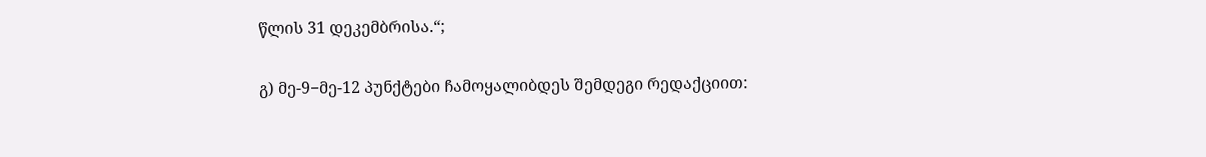წლის 31 დეკემბრისა.“;

გ) მე-9−მე-12 პუნქტები ჩამოყალიბდეს შემდეგი რედაქციით: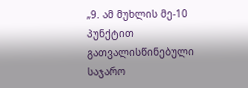„9. ამ მუხლის მე-10 პუნქტით გათვალისწინებული საჯარო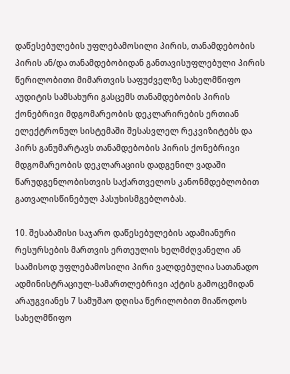დაწესებულების უფლებამოსილი პირის, თანამდებობის პირის ან/და თანამდებობიდან განთავისუფლებული პირის წერილობითი მიმართვის საფუძველზე სახელმწიფო აუდიტის სამსახური გასცემს თანამდებობის პირის ქონებრივი მდგომარეობის დეკლარირების ერთიან ელექტრონულ სისტემაში შესასვლელ რეკვიზიტებს და პირს განუმარტავს თანამდებობის პირის ქონებრივი მდგომარეობის დეკლარაციის დადგენილ ვადაში წარუდგენლობისთვის საქართველოს კანონმდებლობით გათვალისწინებულ პასუხისმგებლობას.

10. შესაბამისი საჯარო დაწესებულების ადამიანური რესურსების მართვის ერთეულის ხელმძღვანელი ან საამისოდ უფლებამოსილი პირი ვალდებულია სათანადო ადმინისტრაციულ-სამართლებრივი აქტის გამოცემიდან არაუგვიანეს 7 სამუშაო დღისა წერილობით მიაწოდოს სახელმწიფო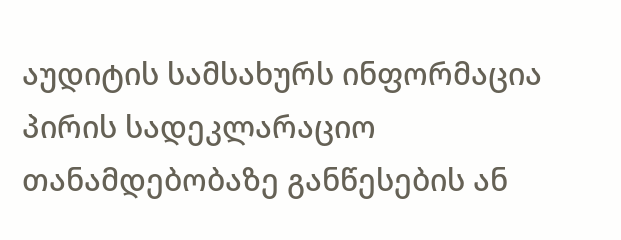აუდიტის სამსახურს ინფორმაცია პირის სადეკლარაციო თანამდებობაზე განწესების ან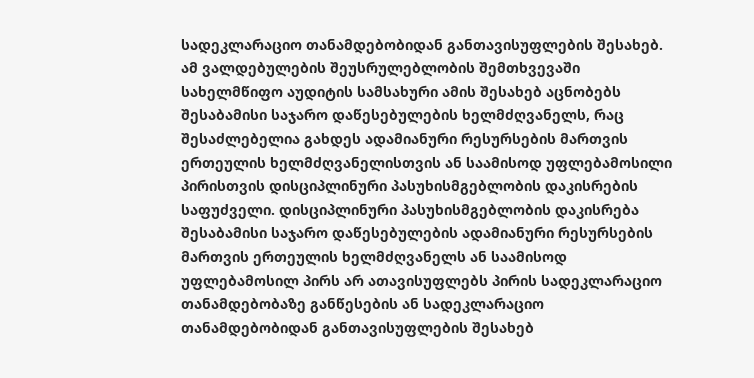სადეკლარაციო თანამდებობიდან განთავისუფლების შესახებ. ამ ვალდებულების შეუსრულებლობის შემთხვევაში სახელმწიფო აუდიტის სამსახური ამის შესახებ აცნობებს შესაბამისი საჯარო დაწესებულების ხელმძღვანელს, რაც შესაძლებელია გახდეს ადამიანური რესურსების მართვის ერთეულის ხელმძღვანელისთვის ან საამისოდ უფლებამოსილი პირისთვის დისციპლინური პასუხისმგებლობის დაკისრების საფუძველი. დისციპლინური პასუხისმგებლობის დაკისრება შესაბამისი საჯარო დაწესებულების ადამიანური რესურსების მართვის ერთეულის ხელმძღვანელს ან საამისოდ უფლებამოსილ პირს არ ათავისუფლებს პირის სადეკლარაციო თანამდებობაზე განწესების ან სადეკლარაციო თანამდებობიდან განთავისუფლების შესახებ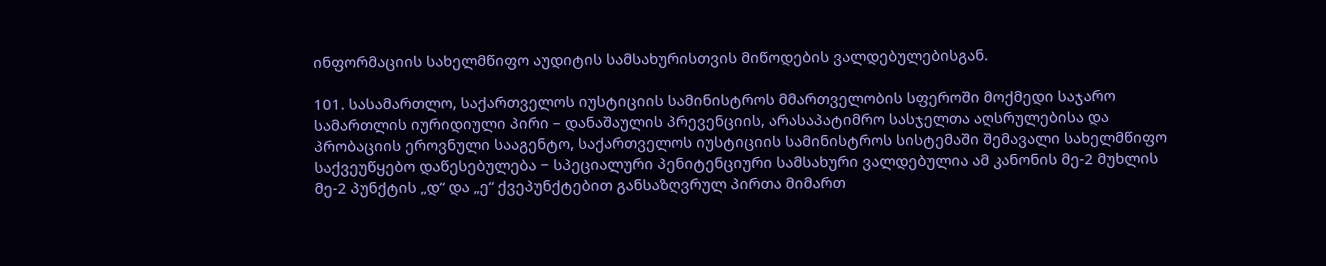ინფორმაციის სახელმწიფო აუდიტის სამსახურისთვის მიწოდების ვალდებულებისგან.

101. სასამართლო, საქართველოს იუსტიციის სამინისტროს მმართველობის სფეროში მოქმედი საჯარო სამართლის იურიდიული პირი – დანაშაულის პრევენციის, არასაპატიმრო სასჯელთა აღსრულებისა და პრობაციის ეროვნული სააგენტო, საქართველოს იუსტიციის სამინისტროს სისტემაში შემავალი სახელმწიფო საქვეუწყებო დაწესებულება − სპეციალური პენიტენციური სამსახური ვალდებულია ამ კანონის მე-2 მუხლის მე-2 პუნქტის „დ“ და „ე“ ქვეპუნქტებით განსაზღვრულ პირთა მიმართ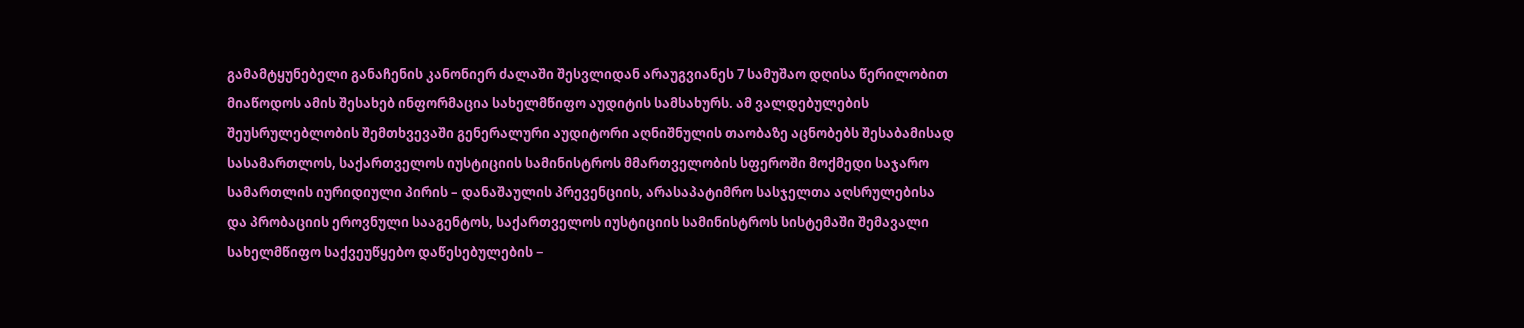გამამტყუნებელი განაჩენის კანონიერ ძალაში შესვლიდან არაუგვიანეს 7 სამუშაო დღისა წერილობით მიაწოდოს ამის შესახებ ინფორმაცია სახელმწიფო აუდიტის სამსახურს. ამ ვალდებულების შეუსრულებლობის შემთხვევაში გენერალური აუდიტორი აღნიშნულის თაობაზე აცნობებს შესაბამისად სასამართლოს, საქართველოს იუსტიციის სამინისტროს მმართველობის სფეროში მოქმედი საჯარო სამართლის იურიდიული პირის – დანაშაულის პრევენციის, არასაპატიმრო სასჯელთა აღსრულებისა და პრობაციის ეროვნული სააგენტოს, საქართველოს იუსტიციის სამინისტროს სისტემაში შემავალი სახელმწიფო საქვეუწყებო დაწესებულების −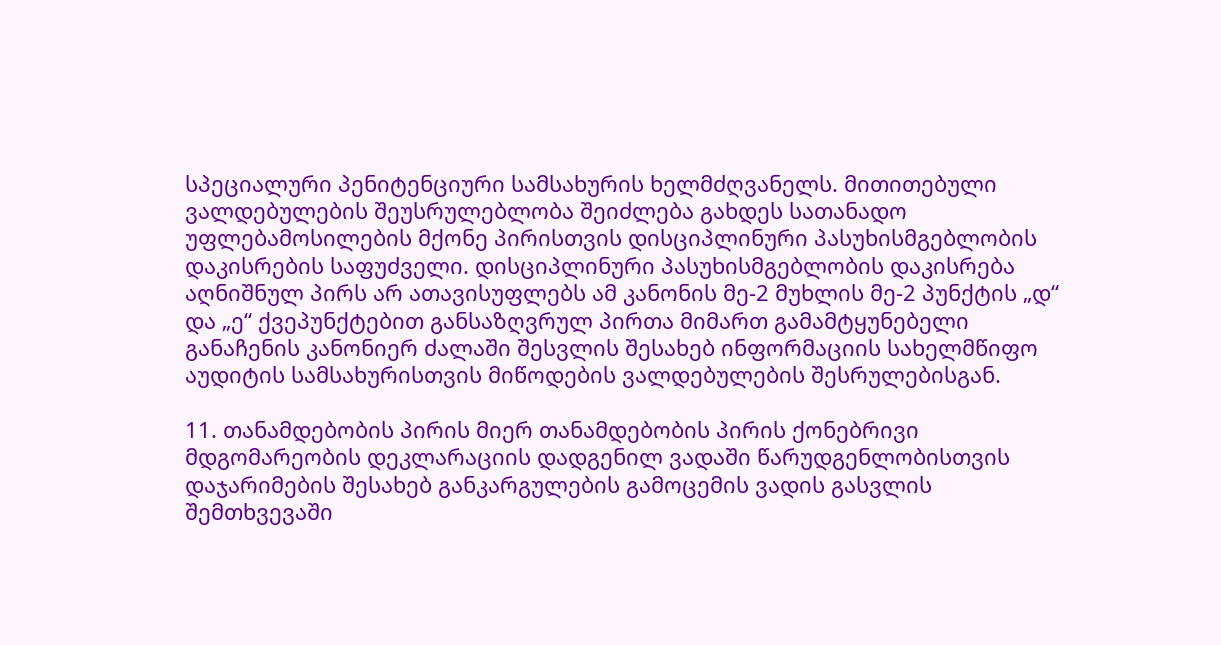სპეციალური პენიტენციური სამსახურის ხელმძღვანელს. მითითებული ვალდებულების შეუსრულებლობა შეიძლება გახდეს სათანადო უფლებამოსილების მქონე პირისთვის დისციპლინური პასუხისმგებლობის დაკისრების საფუძველი. დისციპლინური პასუხისმგებლობის დაკისრება აღნიშნულ პირს არ ათავისუფლებს ამ კანონის მე-2 მუხლის მე-2 პუნქტის „დ“ და „ე“ ქვეპუნქტებით განსაზღვრულ პირთა მიმართ გამამტყუნებელი განაჩენის კანონიერ ძალაში შესვლის შესახებ ინფორმაციის სახელმწიფო აუდიტის სამსახურისთვის მიწოდების ვალდებულების შესრულებისგან.

11. თანამდებობის პირის მიერ თანამდებობის პირის ქონებრივი მდგომარეობის დეკლარაციის დადგენილ ვადაში წარუდგენლობისთვის დაჯარიმების შესახებ განკარგულების გამოცემის ვადის გასვლის შემთხვევაში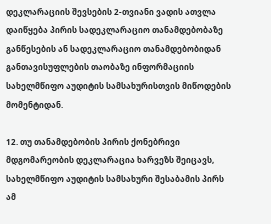დეკლარაციის შევსების 2-თვიანი ვადის ათვლა დაიწყება პირის სადეკლარაციო თანამდებობაზე განწესების ან სადეკლარაციო თანამდებობიდან განთავისუფლების თაობაზე ინფორმაციის სახელმწიფო აუდიტის სამსახურისთვის მიწოდების მომენტიდან.

12. თუ თანამდებობის პირის ქონებრივი მდგომარეობის დეკლარაცია ხარვეზს შეიცავს, სახელმწიფო აუდიტის სამსახური შესაბამის პირს ამ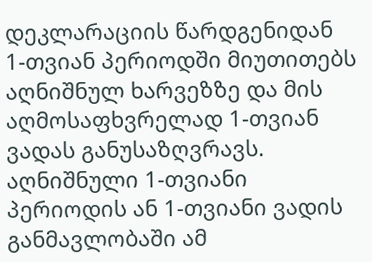დეკლარაციის წარდგენიდან 1-თვიან პერიოდში მიუთითებს აღნიშნულ ხარვეზზე და მის აღმოსაფხვრელად 1-თვიან ვადას განუსაზღვრავს. აღნიშნული 1-თვიანი პერიოდის ან 1-თვიანი ვადის განმავლობაში ამ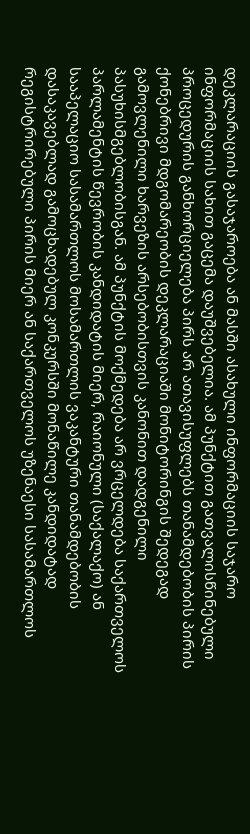დეკლარაციის გასაჯაროება ან მასში ასახული ინფორმაციის საჯარო ინფორმაციის სახით გაცემა დაუშვებელია. ამ პუნქტით გათვალისწინებული პროცედურის განხორციელება პირს არ ათავისუფლებს თანამდებობის პირის ქონებრივი მდგომარეობის დეკლარაციაში მონიტორინგის შედეგად გამოვლენილი ხარვეზის არსებობისთვის კანონით დადგენილი პასუხისმგებლობისგან. ამ პუნქტის მოქმედება არ ვრცელდება საქართველოს პარლამენტის წევრობის კანდიდატის მიერ, რაიონული (საქალაქო) ან სააპელაციო სასამართლოს მოსამართლის ვაკანტური თანამდებობის დასაკავებლად გამოცხადებულ კონკურსში მონაწილე კანდიდატად რეგისტრირებული პირის მიერ ან საქართველოს უზენაესი სასამართლოს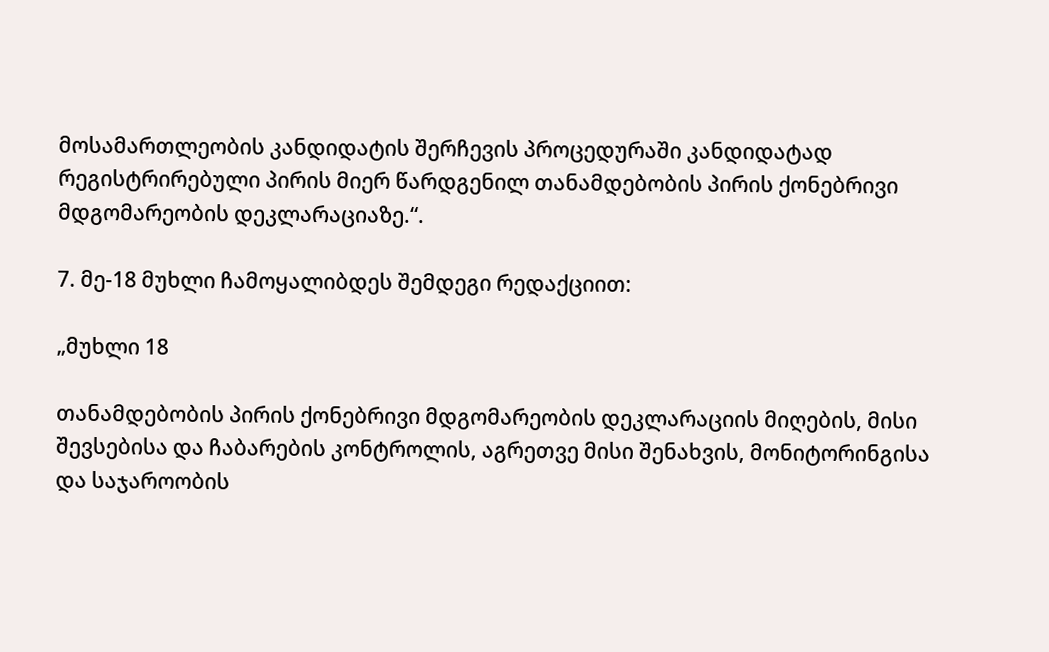მოსამართლეობის კანდიდატის შერჩევის პროცედურაში კანდიდატად რეგისტრირებული პირის მიერ წარდგენილ თანამდებობის პირის ქონებრივი მდგომარეობის დეკლარაციაზე.“.

7. მე-18 მუხლი ჩამოყალიბდეს შემდეგი რედაქციით:

„მუხლი 18

თანამდებობის პირის ქონებრივი მდგომარეობის დეკლარაციის მიღების, მისი შევსებისა და ჩაბარების კონტროლის, აგრეთვე მისი შენახვის, მონიტორინგისა და საჯაროობის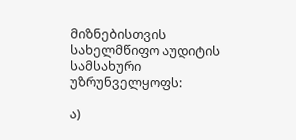მიზნებისთვის სახელმწიფო აუდიტის სამსახური უზრუნველყოფს:

ა)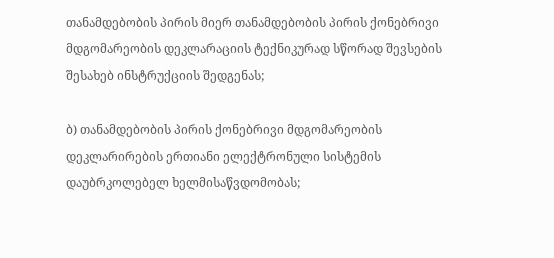თანამდებობის პირის მიერ თანამდებობის პირის ქონებრივი მდგომარეობის დეკლარაციის ტექნიკურად სწორად შევსების შესახებ ინსტრუქციის შედგენას;

ბ) თანამდებობის პირის ქონებრივი მდგომარეობის დეკლარირების ერთიანი ელექტრონული სისტემის დაუბრკოლებელ ხელმისაწვდომობას;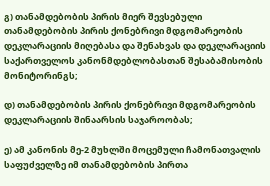გ) თანამდებობის პირის მიერ შევსებული თანამდებობის პირის ქონებრივი მდგომარეობის დეკლარაციის მიღებასა და შენახვას და დეკლარაციის საქართველოს კანონმდებლობასთან შესაბამისობის მონიტორინგს;

დ) თანამდებობის პირის ქონებრივი მდგომარეობის დეკლარაციის შინაარსის საჯაროობას;

ე) ამ კანონის მე-2 მუხლში მოცემული ჩამონათვალის საფუძველზე იმ თანამდებობის პირთა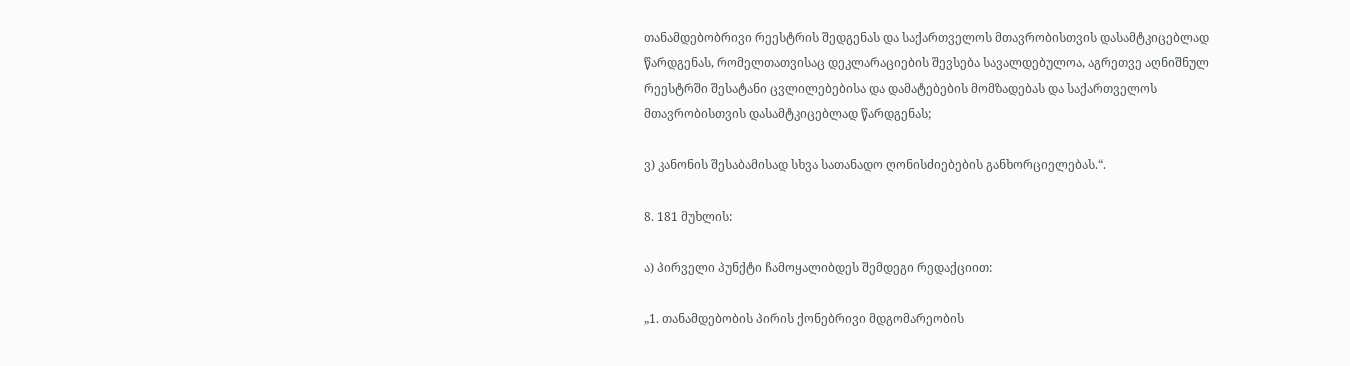თანამდებობრივი რეესტრის შედგენას და საქართველოს მთავრობისთვის დასამტკიცებლად წარდგენას, რომელთათვისაც დეკლარაციების შევსება სავალდებულოა, აგრეთვე აღნიშნულ რეესტრში შესატანი ცვლილებებისა და დამატებების მომზადებას და საქართველოს მთავრობისთვის დასამტკიცებლად წარდგენას;

ვ) კანონის შესაბამისად სხვა სათანადო ღონისძიებების განხორციელებას.“.

8. 181 მუხლის:

ა) პირველი პუნქტი ჩამოყალიბდეს შემდეგი რედაქციით:

„1. თანამდებობის პირის ქონებრივი მდგომარეობის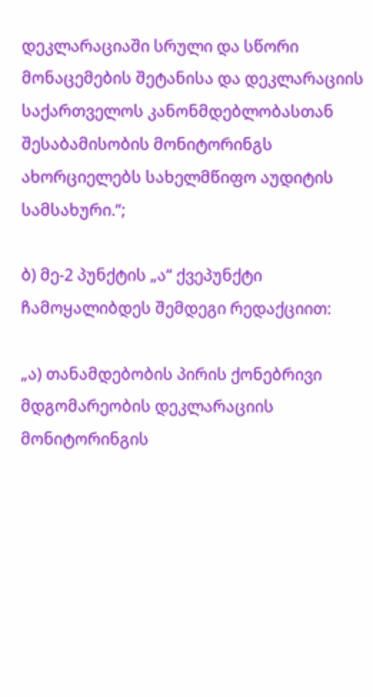დეკლარაციაში სრული და სწორი მონაცემების შეტანისა და დეკლარაციის საქართველოს კანონმდებლობასთან შესაბამისობის მონიტორინგს ახორციელებს სახელმწიფო აუდიტის სამსახური.“;

ბ) მე-2 პუნქტის „ა“ ქვეპუნქტი ჩამოყალიბდეს შემდეგი რედაქციით:

„ა) თანამდებობის პირის ქონებრივი მდგომარეობის დეკლარაციის მონიტორინგის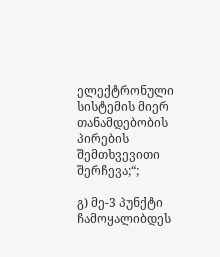ელექტრონული სისტემის მიერ თანამდებობის პირების შემთხვევითი შერჩევა;“;

გ) მე-3 პუნქტი ჩამოყალიბდეს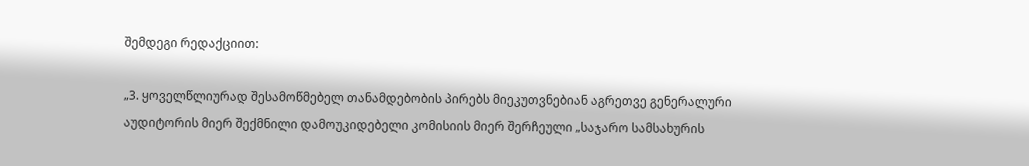შემდეგი რედაქციით:

„3. ყოველწლიურად შესამოწმებელ თანამდებობის პირებს მიეკუთვნებიან აგრეთვე გენერალური აუდიტორის მიერ შექმნილი დამოუკიდებელი კომისიის მიერ შერჩეული „საჯარო სამსახურის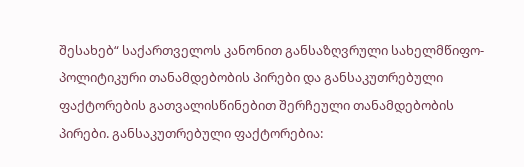შესახებ“ საქართველოს კანონით განსაზღვრული სახელმწიფო-პოლიტიკური თანამდებობის პირები და განსაკუთრებული ფაქტორების გათვალისწინებით შერჩეული თანამდებობის პირები. განსაკუთრებული ფაქტორებია: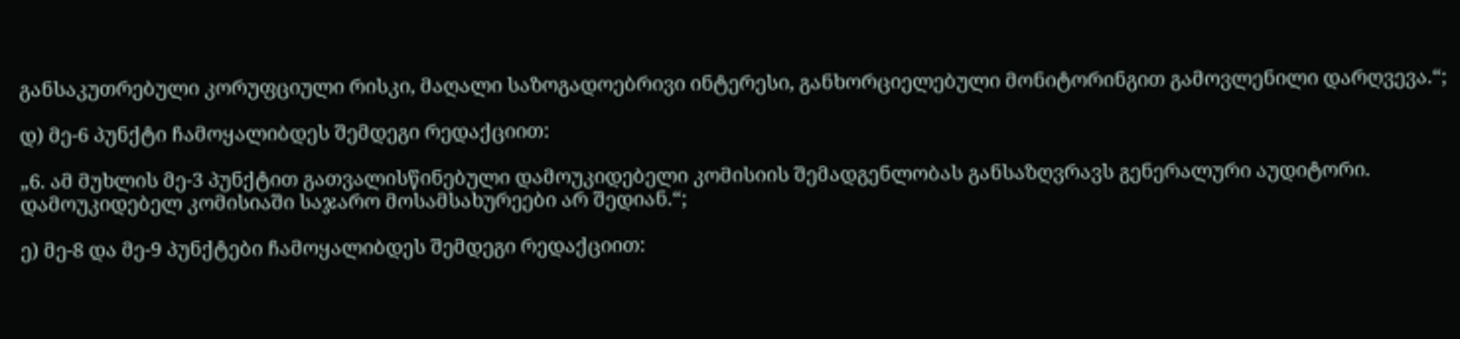განსაკუთრებული კორუფციული რისკი, მაღალი საზოგადოებრივი ინტერესი, განხორციელებული მონიტორინგით გამოვლენილი დარღვევა.“;

დ) მე-6 პუნქტი ჩამოყალიბდეს შემდეგი რედაქციით:

„6. ამ მუხლის მე-3 პუნქტით გათვალისწინებული დამოუკიდებელი კომისიის შემადგენლობას განსაზღვრავს გენერალური აუდიტორი. დამოუკიდებელ კომისიაში საჯარო მოსამსახურეები არ შედიან.“;

ე) მე-8 და მე-9 პუნქტები ჩამოყალიბდეს შემდეგი რედაქციით: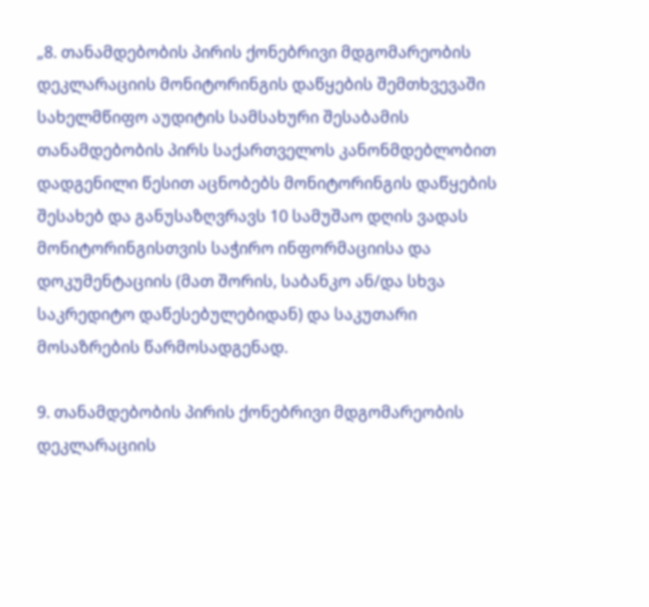„8. თანამდებობის პირის ქონებრივი მდგომარეობის დეკლარაციის მონიტორინგის დაწყების შემთხვევაში სახელმწიფო აუდიტის სამსახური შესაბამის თანამდებობის პირს საქართველოს კანონმდებლობით დადგენილი წესით აცნობებს მონიტორინგის დაწყების შესახებ და განუსაზღვრავს 10 სამუშაო დღის ვადას მონიტორინგისთვის საჭირო ინფორმაციისა და დოკუმენტაციის (მათ შორის, საბანკო ან/და სხვა საკრედიტო დაწესებულებიდან) და საკუთარი მოსაზრების წარმოსადგენად.

9. თანამდებობის პირის ქონებრივი მდგომარეობის დეკლარაციის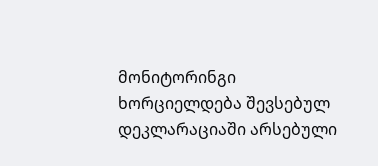მონიტორინგი ხორციელდება შევსებულ დეკლარაციაში არსებული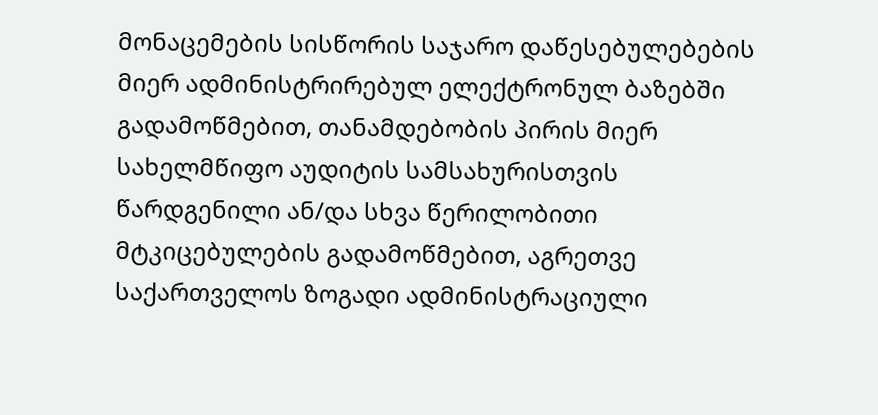მონაცემების სისწორის საჯარო დაწესებულებების მიერ ადმინისტრირებულ ელექტრონულ ბაზებში გადამოწმებით, თანამდებობის პირის მიერ სახელმწიფო აუდიტის სამსახურისთვის წარდგენილი ან/და სხვა წერილობითი მტკიცებულების გადამოწმებით, აგრეთვე საქართველოს ზოგადი ადმინისტრაციული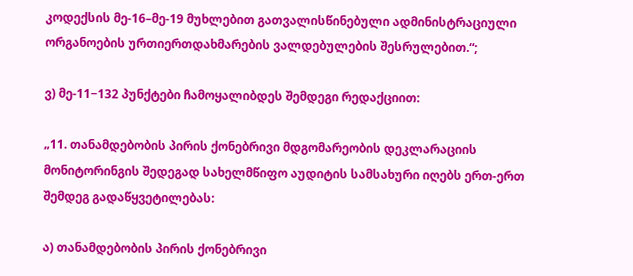კოდექსის მე-16–მე-19 მუხლებით გათვალისწინებული ადმინისტრაციული ორგანოების ურთიერთდახმარების ვალდებულების შესრულებით.“;

ვ) მე-11−132 პუნქტები ჩამოყალიბდეს შემდეგი რედაქციით:

„11. თანამდებობის პირის ქონებრივი მდგომარეობის დეკლარაციის მონიტორინგის შედეგად სახელმწიფო აუდიტის სამსახური იღებს ერთ-ერთ შემდეგ გადაწყვეტილებას:

ა) თანამდებობის პირის ქონებრივი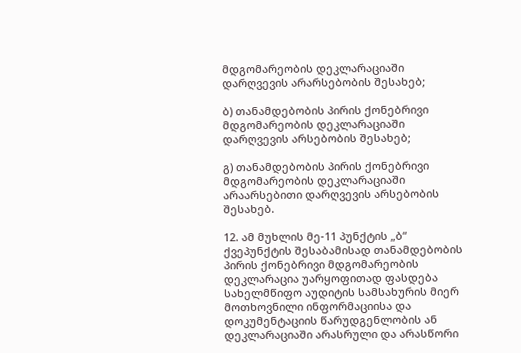მდგომარეობის დეკლარაციაში დარღვევის არარსებობის შესახებ;

ბ) თანამდებობის პირის ქონებრივი მდგომარეობის დეკლარაციაში დარღვევის არსებობის შესახებ;

გ) თანამდებობის პირის ქონებრივი მდგომარეობის დეკლარაციაში არაარსებითი დარღვევის არსებობის შესახებ.

12. ამ მუხლის მე-11 პუნქტის „ბ“ ქვეპუნქტის შესაბამისად თანამდებობის პირის ქონებრივი მდგომარეობის დეკლარაცია უარყოფითად ფასდება სახელმწიფო აუდიტის სამსახურის მიერ მოთხოვნილი ინფორმაციისა და დოკუმენტაციის წარუდგენლობის ან დეკლარაციაში არასრული და არასწორი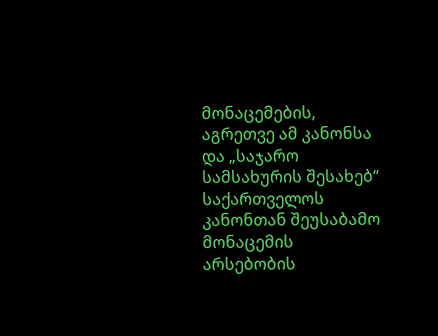მონაცემების, აგრეთვე ამ კანონსა და „საჯარო სამსახურის შესახებ“ საქართველოს კანონთან შეუსაბამო მონაცემის არსებობის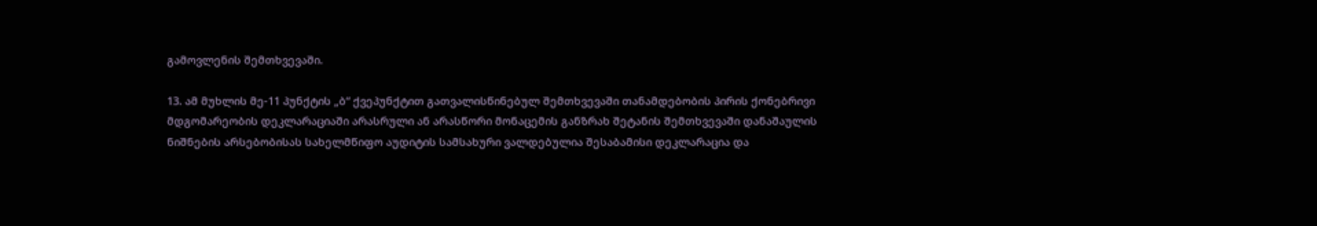გამოვლენის შემთხვევაში.

13. ამ მუხლის მე-11 პუნქტის „ბ“ ქვეპუნქტით გათვალისწინებულ შემთხვევაში თანამდებობის პირის ქონებრივი მდგომარეობის დეკლარაციაში არასრული ან არასწორი მონაცემის განზრახ შეტანის შემთხვევაში დანაშაულის ნიშნების არსებობისას სახელმწიფო აუდიტის სამსახური ვალდებულია შესაბამისი დეკლარაცია და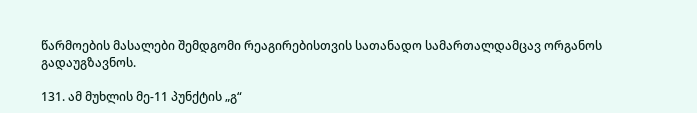წარმოების მასალები შემდგომი რეაგირებისთვის სათანადო სამართალდამცავ ორგანოს გადაუგზავნოს.

131. ამ მუხლის მე-11 პუნქტის „გ“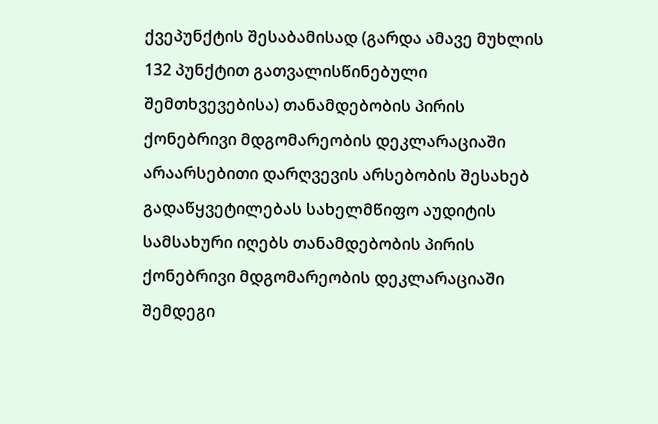ქვეპუნქტის შესაბამისად (გარდა ამავე მუხლის 132 პუნქტით გათვალისწინებული შემთხვევებისა) თანამდებობის პირის ქონებრივი მდგომარეობის დეკლარაციაში არაარსებითი დარღვევის არსებობის შესახებ გადაწყვეტილებას სახელმწიფო აუდიტის სამსახური იღებს თანამდებობის პირის ქონებრივი მდგომარეობის დეკლარაციაში შემდეგი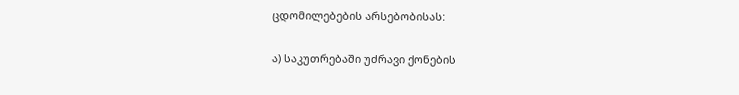ცდომილებების არსებობისას:

ა) საკუთრებაში უძრავი ქონების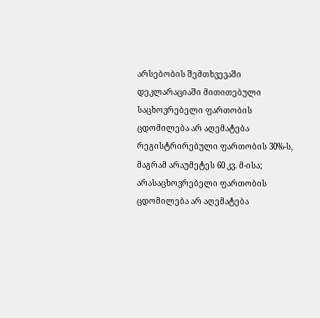არსებობის შემთხვევაში დეკლარაციაში მითითებული საცხოვრებელი ფართობის ცდომილება არ აღემატება რეგისტრირებული ფართობის 30%-ს, მაგრამ არაუმეტეს 60 კვ. მ-ისა; არასაცხოვრებელი ფართობის ცდომილება არ აღემატება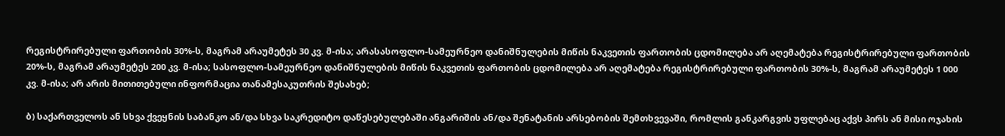რეგისტრირებული ფართობის 30%-ს, მაგრამ არაუმეტეს 30 კვ. მ-ისა; არასასოფლო-სამეურნეო დანიშნულების მიწის ნაკვეთის ფართობის ცდომილება არ აღემატება რეგისტრირებული ფართობის 20%-ს, მაგრამ არაუმეტეს 200 კვ. მ-ისა; სასოფლო-სამეურნეო დანიშნულების მიწის ნაკვეთის ფართობის ცდომილება არ აღემატება რეგისტრირებული ფართობის 30%-ს, მაგრამ არაუმეტეს 1 000 კვ. მ-ისა; არ არის მითითებული ინფორმაცია თანამესაკუთრის შესახებ;

ბ) საქართველოს ან სხვა ქვეყნის საბანკო ან/და სხვა საკრედიტო დაწესებულებაში ანგარიშის ან/და შენატანის არსებობის შემთხვევაში, რომლის განკარგვის უფლებაც აქვს პირს ან მისი ოჯახის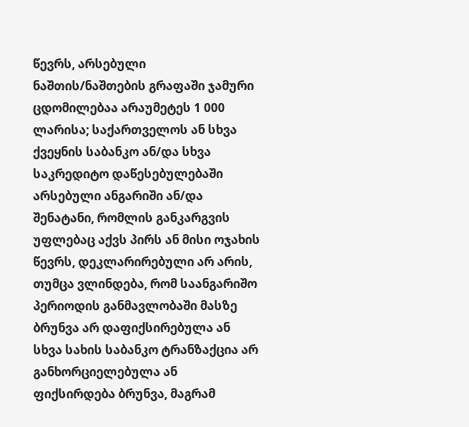წევრს, არსებული ნაშთის/ნაშთების გრაფაში ჯამური ცდომილებაა არაუმეტეს 1 000 ლარისა; საქართველოს ან სხვა ქვეყნის საბანკო ან/და სხვა საკრედიტო დაწესებულებაში არსებული ანგარიში ან/და შენატანი, რომლის განკარგვის უფლებაც აქვს პირს ან მისი ოჯახის წევრს, დეკლარირებული არ არის, თუმცა ვლინდება, რომ საანგარიშო პერიოდის განმავლობაში მასზე ბრუნვა არ დაფიქსირებულა ან სხვა სახის საბანკო ტრანზაქცია არ განხორციელებულა ან ფიქსირდება ბრუნვა, მაგრამ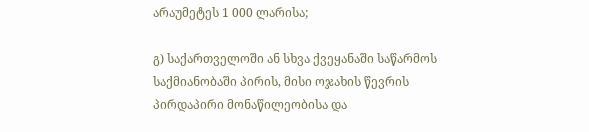არაუმეტეს 1 000 ლარისა;

გ) საქართველოში ან სხვა ქვეყანაში საწარმოს საქმიანობაში პირის, მისი ოჯახის წევრის პირდაპირი მონაწილეობისა და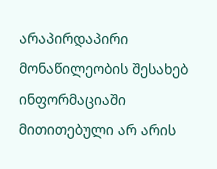არაპირდაპირი მონაწილეობის შესახებ ინფორმაციაში მითითებული არ არის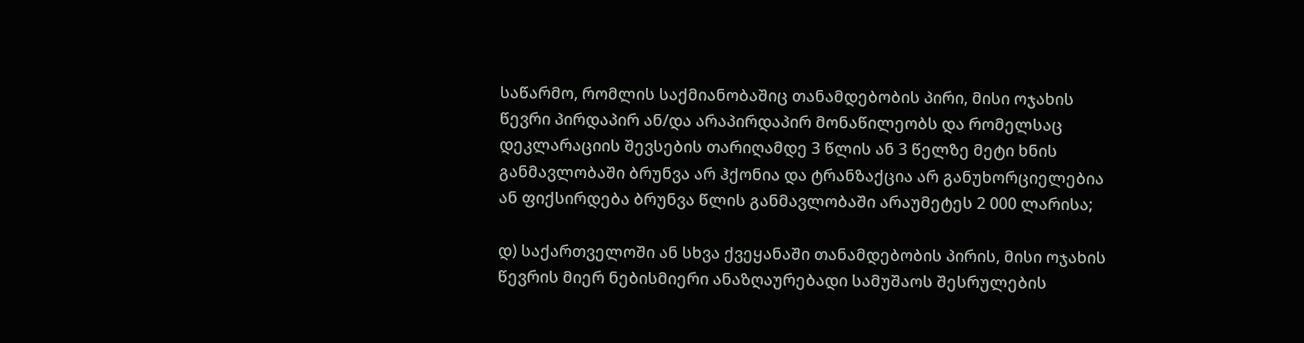საწარმო, რომლის საქმიანობაშიც თანამდებობის პირი, მისი ოჯახის წევრი პირდაპირ ან/და არაპირდაპირ მონაწილეობს და რომელსაც დეკლარაციის შევსების თარიღამდე 3 წლის ან 3 წელზე მეტი ხნის განმავლობაში ბრუნვა არ ჰქონია და ტრანზაქცია არ განუხორციელებია ან ფიქსირდება ბრუნვა წლის განმავლობაში არაუმეტეს 2 000 ლარისა;

დ) საქართველოში ან სხვა ქვეყანაში თანამდებობის პირის, მისი ოჯახის წევრის მიერ ნებისმიერი ანაზღაურებადი სამუშაოს შესრულების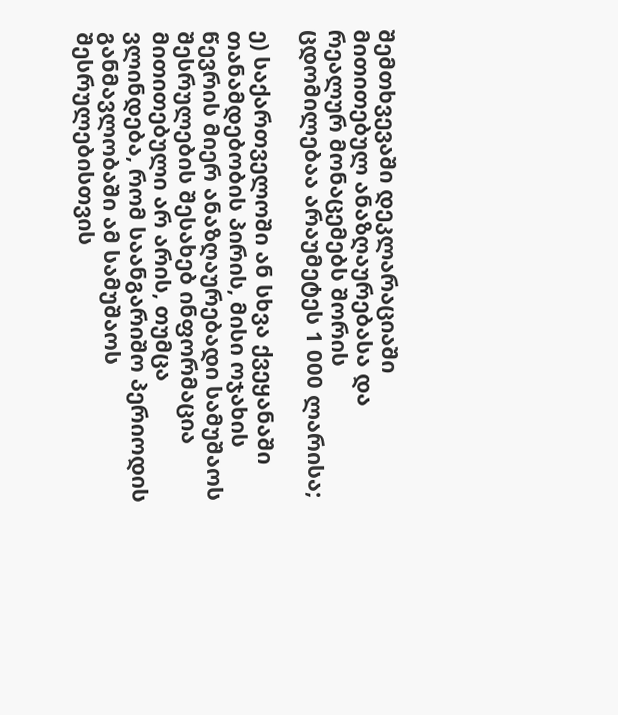შემთხვევაში დეკლარაციაში მითითებულ ანაზღაურებასა და რეალურ მონაცემებს შორის ცდომილებაა არაუმეტეს 1 000 ლარისა;

ე) საქართველოში ან სხვა ქვეყანაში თანამდებობის პირის, მისი ოჯახის წევრის მიერ ანაზღაურებადი სამუშაოს შესრულების შესახებ ინფორმაცია მითითებული არ არის, თუმცა ვლინდება, რომ საანგარიშო პერიოდის განმავლობაში ამ სამუშაოს შესრულებისთვის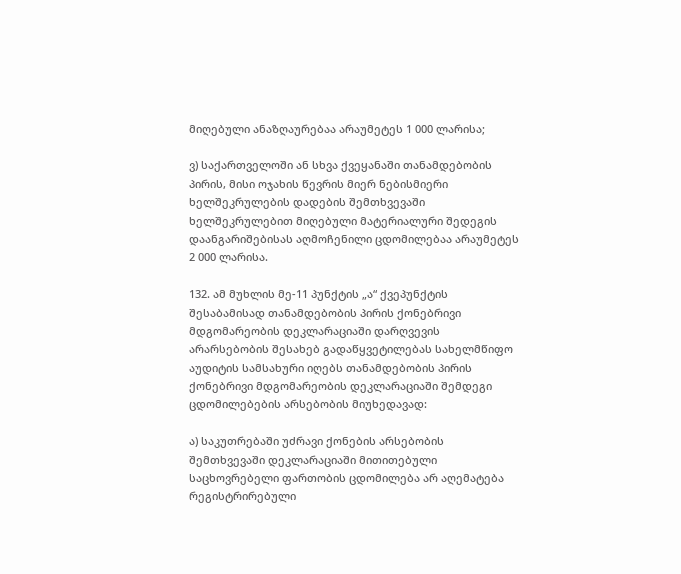მიღებული ანაზღაურებაა არაუმეტეს 1 000 ლარისა;

ვ) საქართველოში ან სხვა ქვეყანაში თანამდებობის პირის, მისი ოჯახის წევრის მიერ ნებისმიერი ხელშეკრულების დადების შემთხვევაში ხელშეკრულებით მიღებული მატერიალური შედეგის დაანგარიშებისას აღმოჩენილი ცდომილებაა არაუმეტეს 2 000 ლარისა.

132. ამ მუხლის მე-11 პუნქტის „ა“ ქვეპუნქტის შესაბამისად თანამდებობის პირის ქონებრივი მდგომარეობის დეკლარაციაში დარღვევის არარსებობის შესახებ გადაწყვეტილებას სახელმწიფო აუდიტის სამსახური იღებს თანამდებობის პირის ქონებრივი მდგომარეობის დეკლარაციაში შემდეგი ცდომილებების არსებობის მიუხედავად:

ა) საკუთრებაში უძრავი ქონების არსებობის შემთხვევაში დეკლარაციაში მითითებული საცხოვრებელი ფართობის ცდომილება არ აღემატება რეგისტრირებული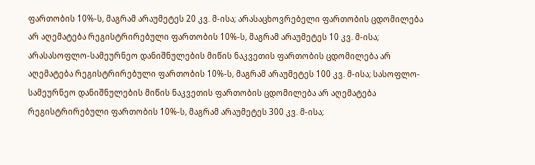ფართობის 10%-ს, მაგრამ არაუმეტეს 20 კვ. მ-ისა; არასაცხოვრებელი ფართობის ცდომილება არ აღემატება რეგისტრირებული ფართობის 10%-ს, მაგრამ არაუმეტეს 10 კვ. მ-ისა; არასასოფლო-სამეურნეო დანიშნულების მიწის ნაკვეთის ფართობის ცდომილება არ აღემატება რეგისტრირებული ფართობის 10%-ს, მაგრამ არაუმეტეს 100 კვ. მ-ისა; სასოფლო-სამეურნეო დანიშნულების მიწის ნაკვეთის ფართობის ცდომილება არ აღემატება რეგისტრირებული ფართობის 10%-ს, მაგრამ არაუმეტეს 300 კვ. მ-ისა;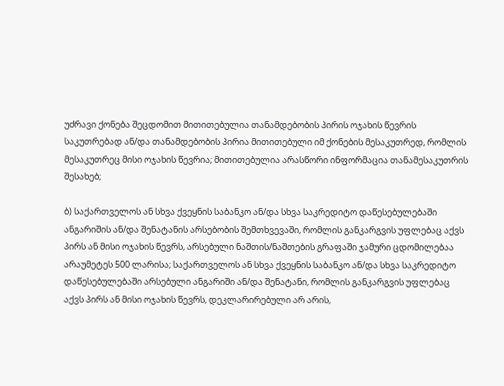უძრავი ქონება შეცდომით მითითებულია თანამდებობის პირის ოჯახის წევრის საკუთრებად ან/და თანამდებობის პირია მითითებული იმ ქონების მესაკუთრედ, რომლის მესაკუთრეც მისი ოჯახის წევრია; მითითებულია არასწორი ინფორმაცია თანამესაკუთრის შესახებ;

ბ) საქართველოს ან სხვა ქვეყნის საბანკო ან/და სხვა საკრედიტო დაწესებულებაში ანგარიშის ან/და შენატანის არსებობის შემთხვევაში, რომლის განკარგვის უფლებაც აქვს პირს ან მისი ოჯახის წევრს, არსებული ნაშთის/ნაშთების გრაფაში ჯამური ცდომილებაა არაუმეტეს 500 ლარისა; საქართველოს ან სხვა ქვეყნის საბანკო ან/და სხვა საკრედიტო დაწესებულებაში არსებული ანგარიში ან/და შენატანი, რომლის განკარგვის უფლებაც აქვს პირს ან მისი ოჯახის წევრს, დეკლარირებული არ არის,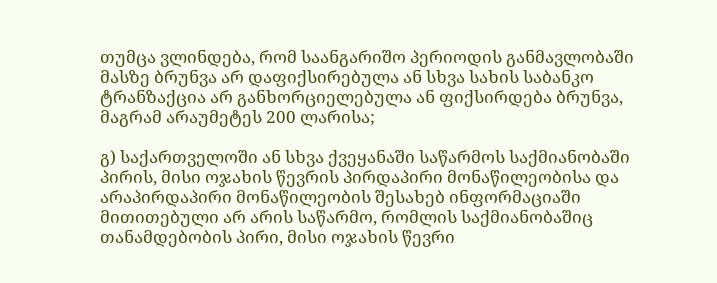თუმცა ვლინდება, რომ საანგარიშო პერიოდის განმავლობაში მასზე ბრუნვა არ დაფიქსირებულა ან სხვა სახის საბანკო ტრანზაქცია არ განხორციელებულა ან ფიქსირდება ბრუნვა, მაგრამ არაუმეტეს 200 ლარისა;

გ) საქართველოში ან სხვა ქვეყანაში საწარმოს საქმიანობაში პირის, მისი ოჯახის წევრის პირდაპირი მონაწილეობისა და არაპირდაპირი მონაწილეობის შესახებ ინფორმაციაში მითითებული არ არის საწარმო, რომლის საქმიანობაშიც თანამდებობის პირი, მისი ოჯახის წევრი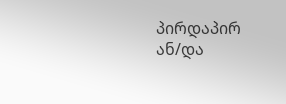პირდაპირ ან/და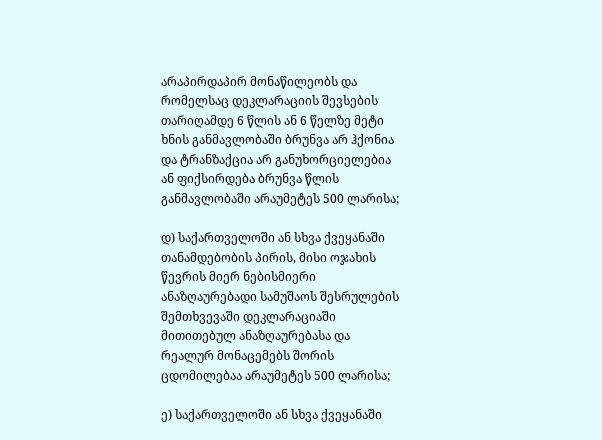არაპირდაპირ მონაწილეობს და რომელსაც დეკლარაციის შევსების თარიღამდე 6 წლის ან 6 წელზე მეტი ხნის განმავლობაში ბრუნვა არ ჰქონია და ტრანზაქცია არ განუხორციელებია ან ფიქსირდება ბრუნვა წლის განმავლობაში არაუმეტეს 500 ლარისა;

დ) საქართველოში ან სხვა ქვეყანაში თანამდებობის პირის, მისი ოჯახის წევრის მიერ ნებისმიერი ანაზღაურებადი სამუშაოს შესრულების შემთხვევაში დეკლარაციაში მითითებულ ანაზღაურებასა და რეალურ მონაცემებს შორის ცდომილებაა არაუმეტეს 500 ლარისა;

ე) საქართველოში ან სხვა ქვეყანაში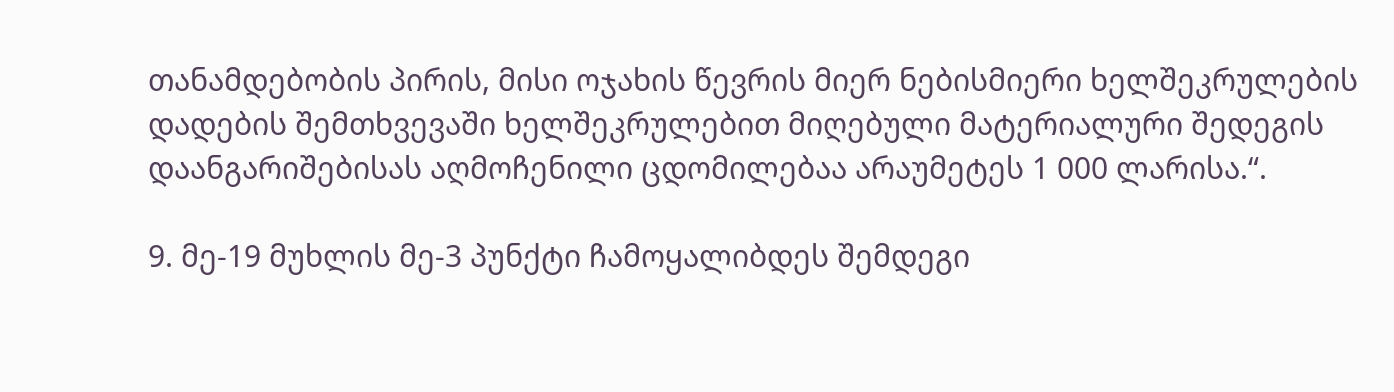თანამდებობის პირის, მისი ოჯახის წევრის მიერ ნებისმიერი ხელშეკრულების დადების შემთხვევაში ხელშეკრულებით მიღებული მატერიალური შედეგის დაანგარიშებისას აღმოჩენილი ცდომილებაა არაუმეტეს 1 000 ლარისა.“.

9. მე-19 მუხლის მე-3 პუნქტი ჩამოყალიბდეს შემდეგი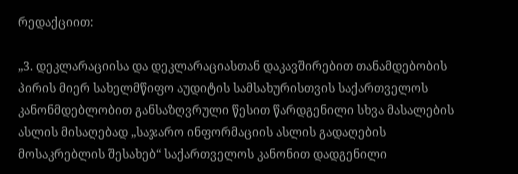რედაქციით:

„3. დეკლარაციისა და დეკლარაციასთან დაკავშირებით თანამდებობის პირის მიერ სახელმწიფო აუდიტის სამსახურისთვის საქართველოს კანონმდებლობით განსაზღვრული წესით წარდგენილი სხვა მასალების ასლის მისაღებად „საჯარო ინფორმაციის ასლის გადაღების მოსაკრებლის შესახებ“ საქართველოს კანონით დადგენილი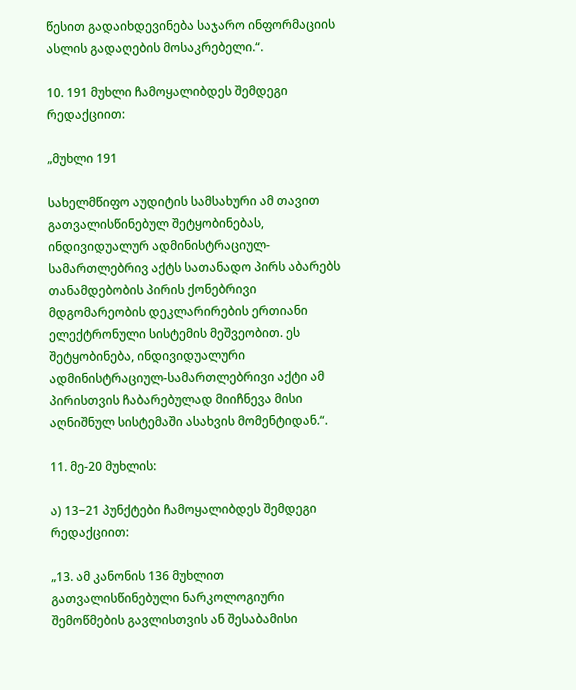წესით გადაიხდევინება საჯარო ინფორმაციის ასლის გადაღების მოსაკრებელი.“.

10. 191 მუხლი ჩამოყალიბდეს შემდეგი რედაქციით:

„მუხლი 191

სახელმწიფო აუდიტის სამსახური ამ თავით გათვალისწინებულ შეტყობინებას, ინდივიდუალურ ადმინისტრაციულ-სამართლებრივ აქტს სათანადო პირს აბარებს თანამდებობის პირის ქონებრივი მდგომარეობის დეკლარირების ერთიანი ელექტრონული სისტემის მეშვეობით. ეს შეტყობინება, ინდივიდუალური ადმინისტრაციულ-სამართლებრივი აქტი ამ პირისთვის ჩაბარებულად მიიჩნევა მისი აღნიშნულ სისტემაში ასახვის მომენტიდან.“.

11. მე-20 მუხლის:

ა) 13−21 პუნქტები ჩამოყალიბდეს შემდეგი რედაქციით:

„13. ამ კანონის 136 მუხლით გათვალისწინებული ნარკოლოგიური შემოწმების გავლისთვის ან შესაბამისი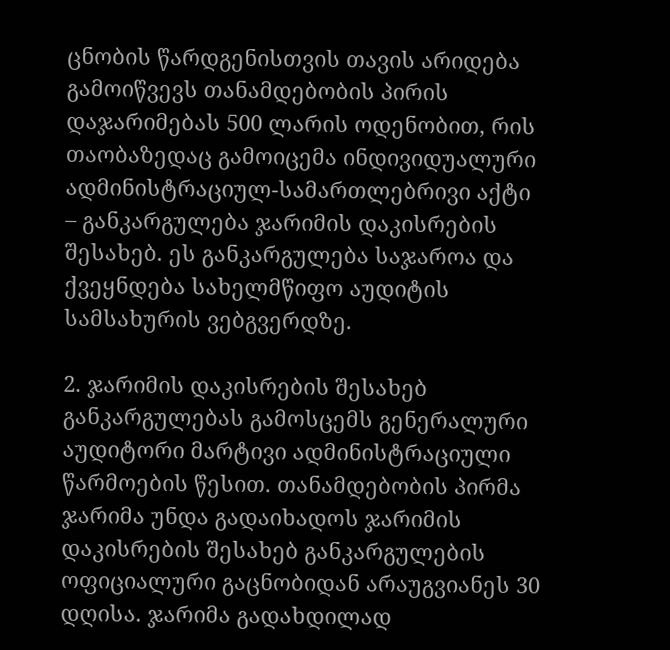ცნობის წარდგენისთვის თავის არიდება გამოიწვევს თანამდებობის პირის დაჯარიმებას 500 ლარის ოდენობით, რის თაობაზედაც გამოიცემა ინდივიდუალური ადმინისტრაციულ-სამართლებრივი აქტი – განკარგულება ჯარიმის დაკისრების შესახებ. ეს განკარგულება საჯაროა და ქვეყნდება სახელმწიფო აუდიტის სამსახურის ვებგვერდზე.

2. ჯარიმის დაკისრების შესახებ განკარგულებას გამოსცემს გენერალური აუდიტორი მარტივი ადმინისტრაციული წარმოების წესით. თანამდებობის პირმა ჯარიმა უნდა გადაიხადოს ჯარიმის დაკისრების შესახებ განკარგულების ოფიციალური გაცნობიდან არაუგვიანეს 30 დღისა. ჯარიმა გადახდილად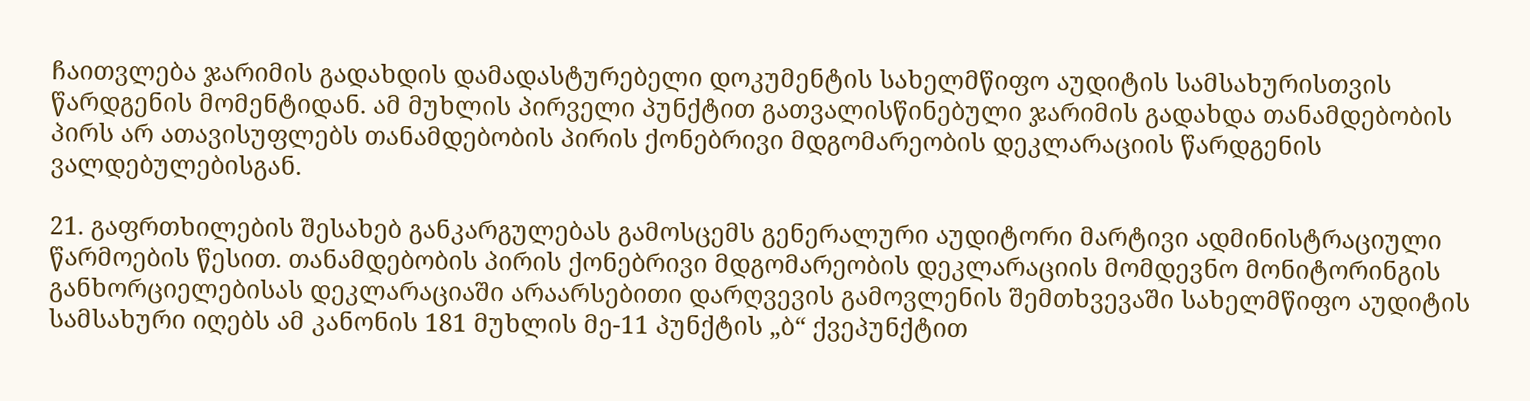ჩაითვლება ჯარიმის გადახდის დამადასტურებელი დოკუმენტის სახელმწიფო აუდიტის სამსახურისთვის წარდგენის მომენტიდან. ამ მუხლის პირველი პუნქტით გათვალისწინებული ჯარიმის გადახდა თანამდებობის პირს არ ათავისუფლებს თანამდებობის პირის ქონებრივი მდგომარეობის დეკლარაციის წარდგენის ვალდებულებისგან.

21. გაფრთხილების შესახებ განკარგულებას გამოსცემს გენერალური აუდიტორი მარტივი ადმინისტრაციული წარმოების წესით. თანამდებობის პირის ქონებრივი მდგომარეობის დეკლარაციის მომდევნო მონიტორინგის განხორციელებისას დეკლარაციაში არაარსებითი დარღვევის გამოვლენის შემთხვევაში სახელმწიფო აუდიტის სამსახური იღებს ამ კანონის 181 მუხლის მე-11 პუნქტის „ბ“ ქვეპუნქტით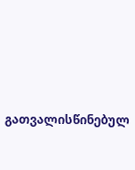გათვალისწინებულ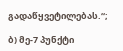გადაწყვეტილებას.“;

ბ) მე-7 პუნქტი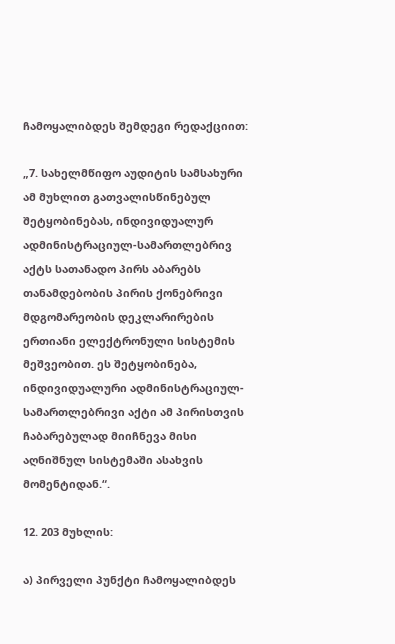ჩამოყალიბდეს შემდეგი რედაქციით:

„7. სახელმწიფო აუდიტის სამსახური ამ მუხლით გათვალისწინებულ შეტყობინებას, ინდივიდუალურ ადმინისტრაციულ-სამართლებრივ აქტს სათანადო პირს აბარებს თანამდებობის პირის ქონებრივი მდგომარეობის დეკლარირების ერთიანი ელექტრონული სისტემის მეშვეობით. ეს შეტყობინება, ინდივიდუალური ადმინისტრაციულ-სამართლებრივი აქტი ამ პირისთვის ჩაბარებულად მიიჩნევა მისი აღნიშნულ სისტემაში ასახვის მომენტიდან.“.

12. 203 მუხლის:

ა) პირველი პუნქტი ჩამოყალიბდეს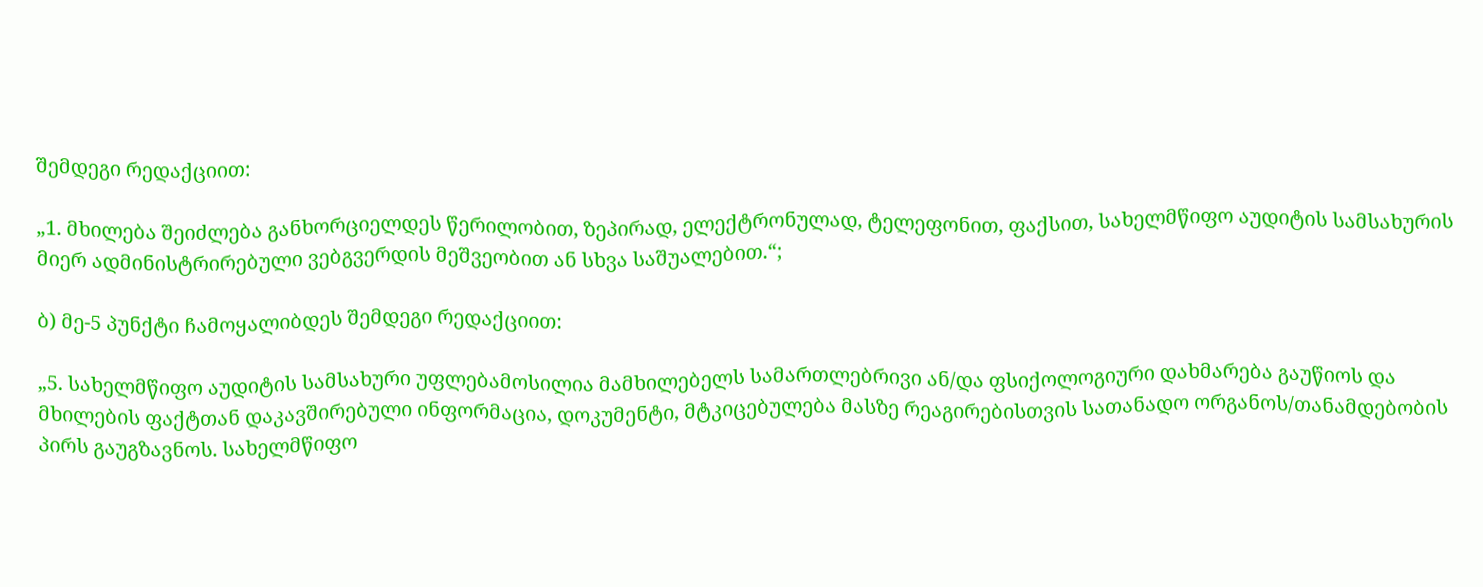შემდეგი რედაქციით:

„1. მხილება შეიძლება განხორციელდეს წერილობით, ზეპირად, ელექტრონულად, ტელეფონით, ფაქსით, სახელმწიფო აუდიტის სამსახურის მიერ ადმინისტრირებული ვებგვერდის მეშვეობით ან სხვა საშუალებით.“;

ბ) მე-5 პუნქტი ჩამოყალიბდეს შემდეგი რედაქციით:

„5. სახელმწიფო აუდიტის სამსახური უფლებამოსილია მამხილებელს სამართლებრივი ან/და ფსიქოლოგიური დახმარება გაუწიოს და მხილების ფაქტთან დაკავშირებული ინფორმაცია, დოკუმენტი, მტკიცებულება მასზე რეაგირებისთვის სათანადო ორგანოს/თანამდებობის პირს გაუგზავნოს. სახელმწიფო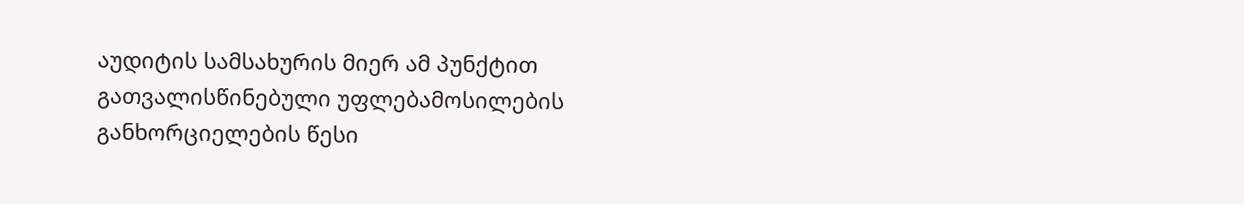აუდიტის სამსახურის მიერ ამ პუნქტით გათვალისწინებული უფლებამოსილების განხორციელების წესი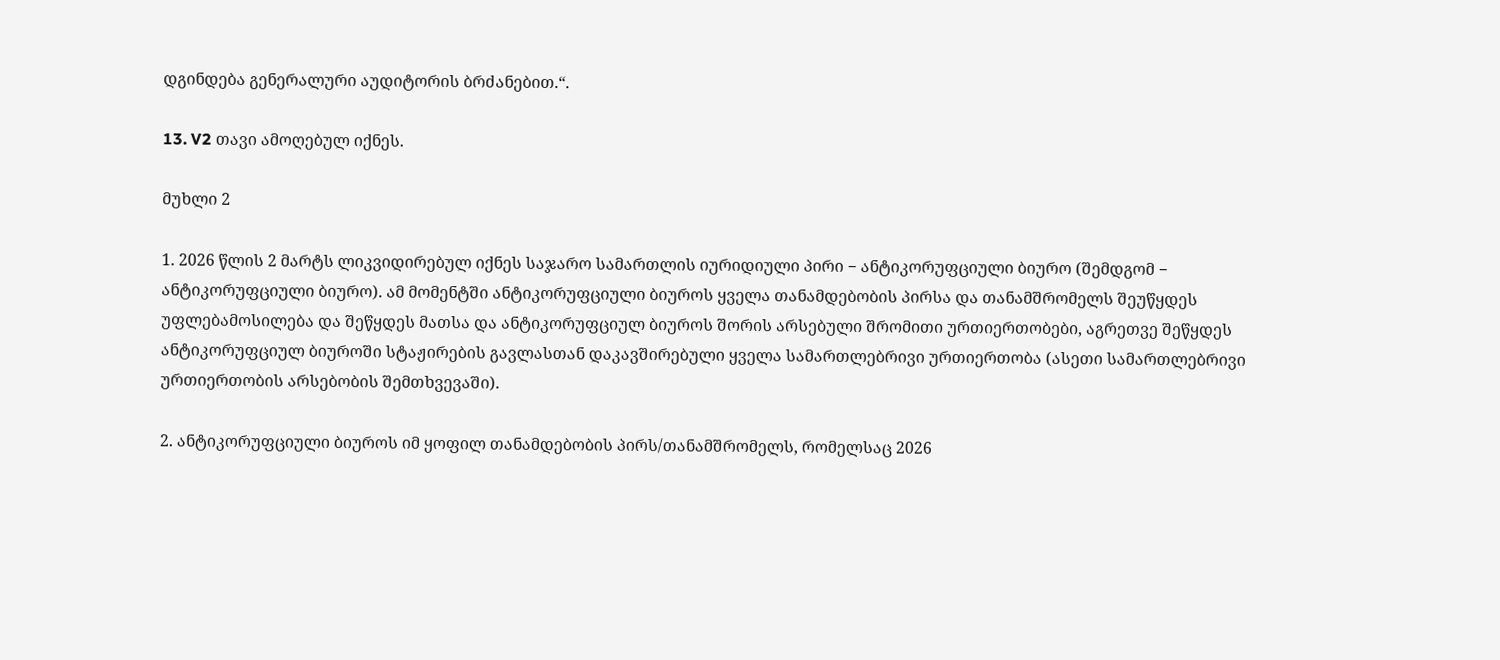დგინდება გენერალური აუდიტორის ბრძანებით.“.

13. V2 თავი ამოღებულ იქნეს.

მუხლი 2

1. 2026 წლის 2 მარტს ლიკვიდირებულ იქნეს საჯარო სამართლის იურიდიული პირი − ანტიკორუფციული ბიურო (შემდგომ − ანტიკორუფციული ბიურო). ამ მომენტში ანტიკორუფციული ბიუროს ყველა თანამდებობის პირსა და თანამშრომელს შეუწყდეს უფლებამოსილება და შეწყდეს მათსა და ანტიკორუფციულ ბიუროს შორის არსებული შრომითი ურთიერთობები, აგრეთვე შეწყდეს ანტიკორუფციულ ბიუროში სტაჟირების გავლასთან დაკავშირებული ყველა სამართლებრივი ურთიერთობა (ასეთი სამართლებრივი ურთიერთობის არსებობის შემთხვევაში).

2. ანტიკორუფციული ბიუროს იმ ყოფილ თანამდებობის პირს/თანამშრომელს, რომელსაც 2026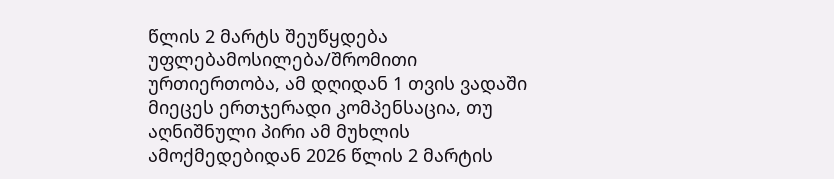წლის 2 მარტს შეუწყდება უფლებამოსილება/შრომითი ურთიერთობა, ამ დღიდან 1 თვის ვადაში მიეცეს ერთჯერადი კომპენსაცია, თუ აღნიშნული პირი ამ მუხლის ამოქმედებიდან 2026 წლის 2 მარტის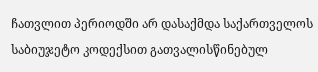ჩათვლით პერიოდში არ დასაქმდა საქართველოს საბიუჯეტო კოდექსით გათვალისწინებულ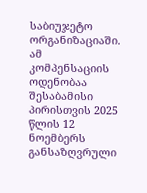საბიუჯეტო ორგანიზაციაში. ამ კომპენსაციის ოდენობაა შესაბამისი პირისთვის 2025 წლის 12 ნოემბერს განსაზღვრული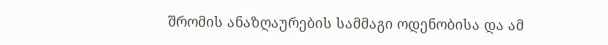შრომის ანაზღაურების სამმაგი ოდენობისა და ამ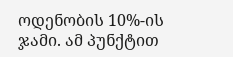ოდენობის 10%-ის ჯამი. ამ პუნქტით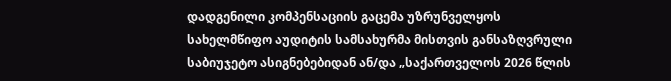დადგენილი კომპენსაციის გაცემა უზრუნველყოს სახელმწიფო აუდიტის სამსახურმა მისთვის განსაზღვრული საბიუჯეტო ასიგნებებიდან ან/და „საქართველოს 2026 წლის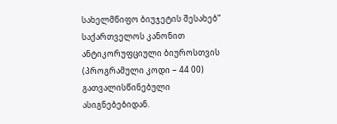სახელმწიფო ბიუჯეტის შესახებ“ საქართველოს კანონით ანტიკორუფციული ბიუროსთვის (პროგრამული კოდი − 44 00) გათვალისწინებული ასიგნებებიდან.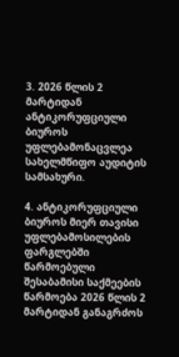3. 2026 წლის 2 მარტიდან ანტიკორუფციული ბიუროს უფლებამონაცვლეა სახელმწიფო აუდიტის სამსახური.

4. ანტიკორუფციული ბიუროს მიერ თავისი უფლებამოსილების ფარგლებში წარმოებული შესაბამისი საქმეების წარმოება 2026 წლის 2 მარტიდან განაგრძოს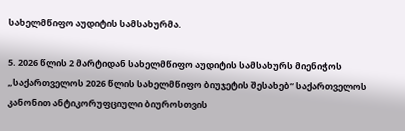სახელმწიფო აუდიტის სამსახურმა.

5. 2026 წლის 2 მარტიდან სახელმწიფო აუდიტის სამსახურს მიენიჭოს „საქართველოს 2026 წლის სახელმწიფო ბიუჯეტის შესახებ“ საქართველოს კანონით ანტიკორუფციული ბიუროსთვის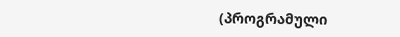(პროგრამული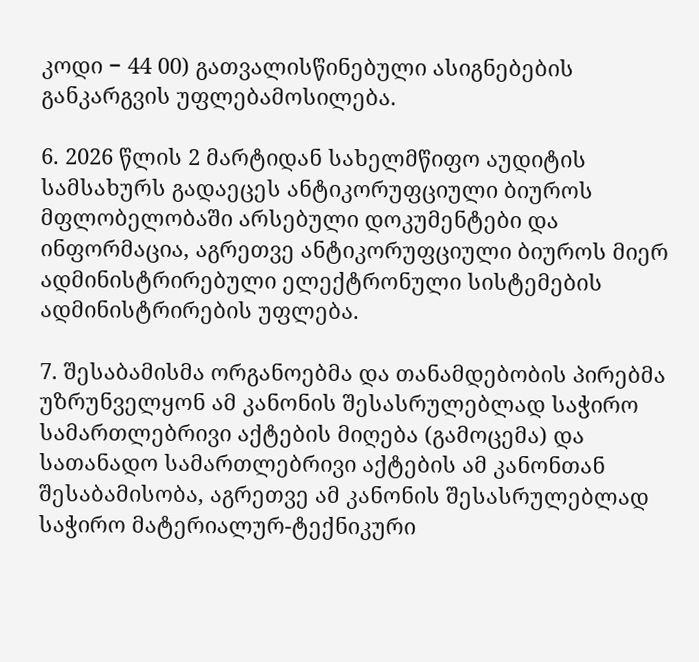კოდი − 44 00) გათვალისწინებული ასიგნებების განკარგვის უფლებამოსილება.

6. 2026 წლის 2 მარტიდან სახელმწიფო აუდიტის სამსახურს გადაეცეს ანტიკორუფციული ბიუროს მფლობელობაში არსებული დოკუმენტები და ინფორმაცია, აგრეთვე ანტიკორუფციული ბიუროს მიერ ადმინისტრირებული ელექტრონული სისტემების ადმინისტრირების უფლება.

7. შესაბამისმა ორგანოებმა და თანამდებობის პირებმა უზრუნველყონ ამ კანონის შესასრულებლად საჭირო სამართლებრივი აქტების მიღება (გამოცემა) და სათანადო სამართლებრივი აქტების ამ კანონთან შესაბამისობა, აგრეთვე ამ კანონის შესასრულებლად საჭირო მატერიალურ-ტექნიკური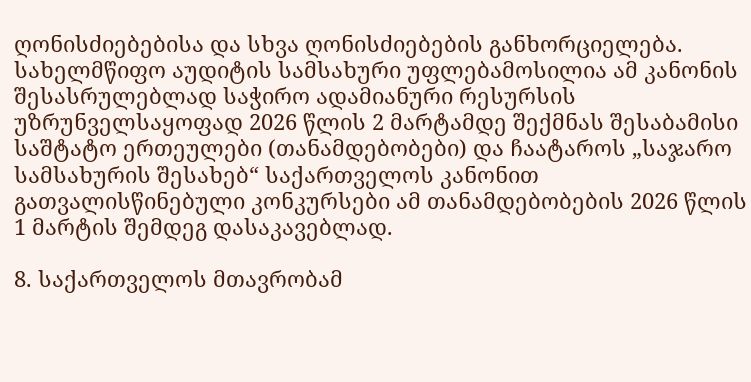ღონისძიებებისა და სხვა ღონისძიებების განხორციელება. სახელმწიფო აუდიტის სამსახური უფლებამოსილია ამ კანონის შესასრულებლად საჭირო ადამიანური რესურსის უზრუნველსაყოფად 2026 წლის 2 მარტამდე შექმნას შესაბამისი საშტატო ერთეულები (თანამდებობები) და ჩაატაროს „საჯარო სამსახურის შესახებ“ საქართველოს კანონით გათვალისწინებული კონკურსები ამ თანამდებობების 2026 წლის 1 მარტის შემდეგ დასაკავებლად.

8. საქართველოს მთავრობამ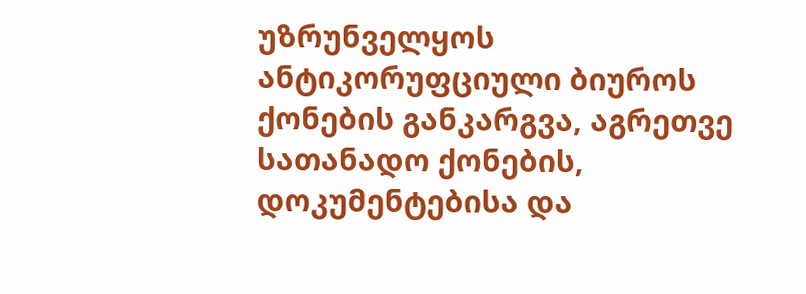უზრუნველყოს ანტიკორუფციული ბიუროს ქონების განკარგვა, აგრეთვე სათანადო ქონების, დოკუმენტებისა და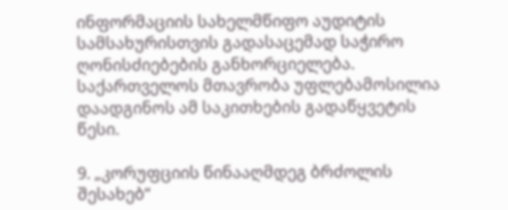ინფორმაციის სახელმწიფო აუდიტის სამსახურისთვის გადასაცემად საჭირო ღონისძიებების განხორციელება. საქართველოს მთავრობა უფლებამოსილია დაადგინოს ამ საკითხების გადაწყვეტის წესი.

9. „კორუფციის წინააღმდეგ ბრძოლის შესახებ“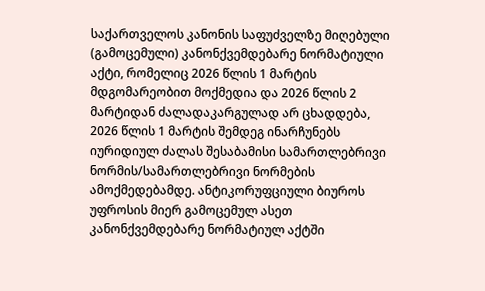საქართველოს კანონის საფუძველზე მიღებული (გამოცემული) კანონქვემდებარე ნორმატიული აქტი, რომელიც 2026 წლის 1 მარტის მდგომარეობით მოქმედია და 2026 წლის 2 მარტიდან ძალადაკარგულად არ ცხადდება, 2026 წლის 1 მარტის შემდეგ ინარჩუნებს იურიდიულ ძალას შესაბამისი სამართლებრივი ნორმის/სამართლებრივი ნორმების ამოქმედებამდე. ანტიკორუფციული ბიუროს უფროსის მიერ გამოცემულ ასეთ კანონქვემდებარე ნორმატიულ აქტში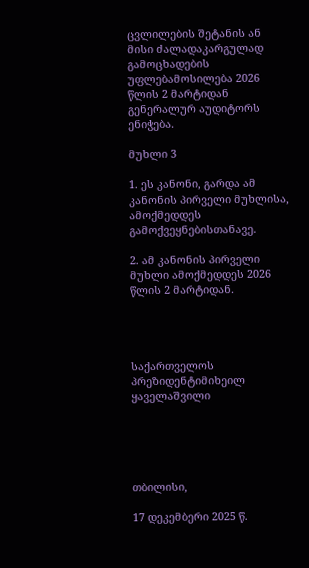ცვლილების შეტანის ან მისი ძალადაკარგულად გამოცხადების უფლებამოსილება 2026 წლის 2 მარტიდან გენერალურ აუდიტორს ენიჭება.

მუხლი 3

1. ეს კანონი, გარდა ამ კანონის პირველი მუხლისა, ამოქმედდეს გამოქვეყნებისთანავე.

2. ამ კანონის პირველი მუხლი ამოქმედდეს 2026 წლის 2 მარტიდან.




საქართველოს პრეზიდენტიმიხეილ ყაველაშვილი





თბილისი,

17 დეკემბერი 2025 წ.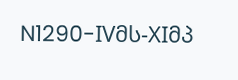N1290-IVმს-XIმპ